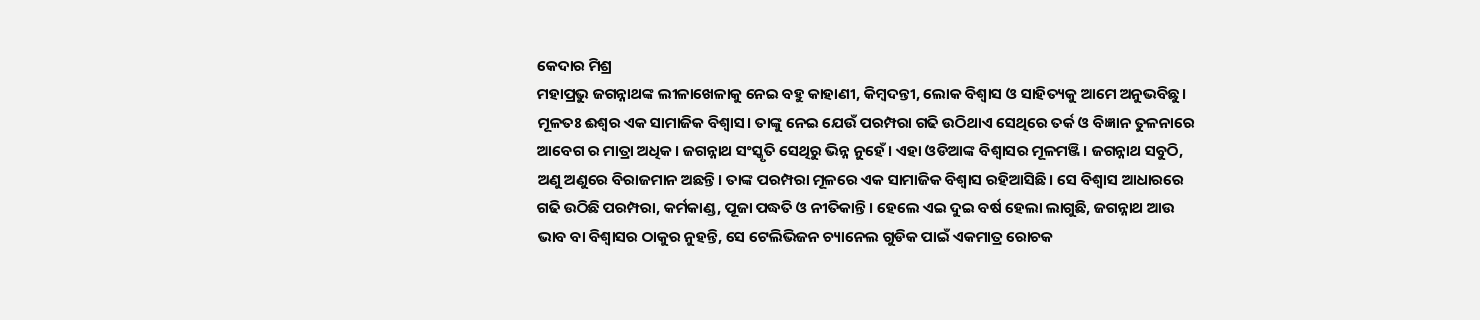କେଦାର ମିଶ୍ର
ମହାପ୍ରଭୁ ଜଗନ୍ନାଥଙ୍କ ଲୀଳାଖେଳାକୁ ନେଇ ବହୁ କାହାଣୀ, କିମ୍ବଦନ୍ତୀ, ଲୋକ ବିଶ୍ଵାସ ଓ ସାହିତ୍ୟକୁ ଆମେ ଅନୁଭବିଛୁ। ମୂଳତଃ ଈଶ୍ଵର ଏକ ସାମାଜିକ ବିଶ୍ଵାସ। ତାଙ୍କୁ ନେଇ ଯେଉଁ ପରମ୍ପରା ଗଢି ଉଠିଥାଏ ସେଥିରେ ତର୍କ ଓ ବିଜ୍ଞାନ ତୁଳନାରେ ଆବେଗ ର ମାତ୍ରା ଅଧିକ। ଜଗନ୍ନାଥ ସଂସ୍କୃତି ସେଥିରୁ ଭିନ୍ନ ନୁହେଁ। ଏହା ଓଡିଆଙ୍କ ବିଶ୍ବାସର ମୂଳମଞ୍ଜି। ଜଗନ୍ନାଥ ସବୁଠି, ଅଣୁ ଅଣୁରେ ବିରାଜମାନ ଅଛନ୍ତି। ତାଙ୍କ ପରମ୍ପରା ମୂଳରେ ଏକ ସାମାଜିକ ବିଶ୍ଵାସ ରହିଆସିଛି। ସେ ବିଶ୍ଵାସ ଆଧାରରେ ଗଢି ଉଠିଛି ପରମ୍ପରା, କର୍ମକାଣ୍ଡ, ପୂଜା ପଦ୍ଧତି ଓ ନୀତିକାନ୍ତି। ହେଲେ ଏଇ ଦୁଇ ବର୍ଷ ହେଲା ଲାଗୁଛି, ଜଗନ୍ନାଥ ଆଉ ଭାବ ବା ବିଶ୍ବାସର ଠାକୁର ନୁହନ୍ତି, ସେ ଟେଲିଭିଜନ ଚ୍ୟାନେଲ ଗୁଡିକ ପାଇଁ ଏକମାତ୍ର ରୋଚକ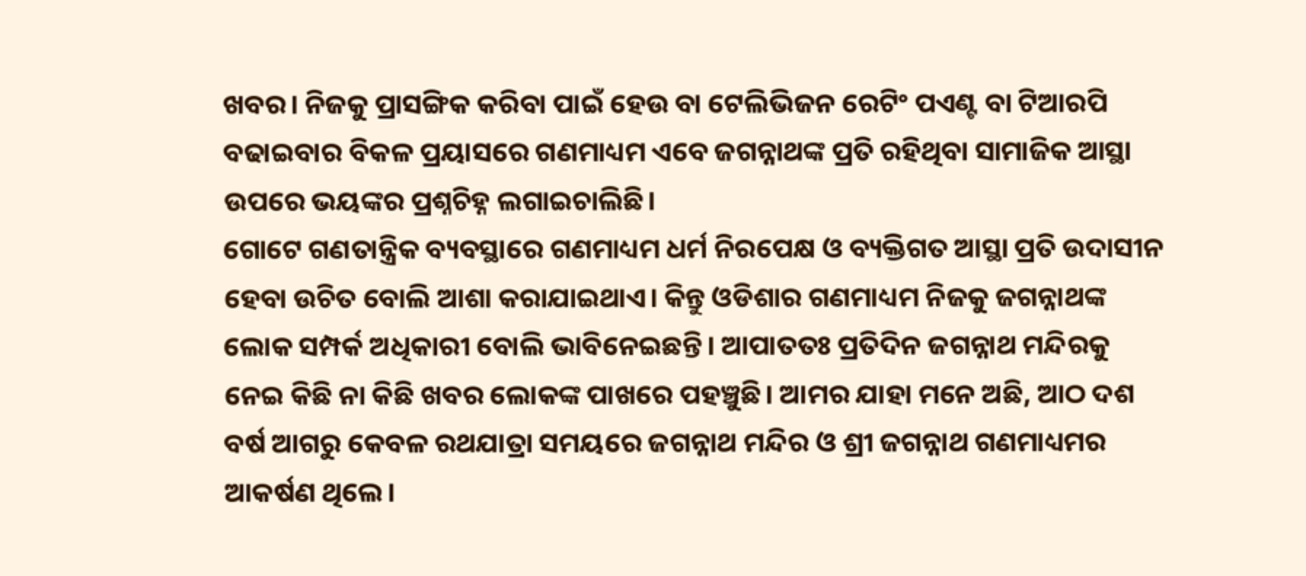ଖବର। ନିଜକୁ ପ୍ରାସଙ୍ଗିକ କରିବା ପାଇଁ ହେଉ ବା ଟେଲିଭିଜନ ରେଟିଂ ପଏଣ୍ଟ ବା ଟିଆରପି ବଢାଇବାର ବିକଳ ପ୍ରୟାସରେ ଗଣମାଧ୍ୟମ ଏବେ ଜଗନ୍ନାଥଙ୍କ ପ୍ରତି ରହିଥିବା ସାମାଜିକ ଆସ୍ଥା ଉପରେ ଭୟଙ୍କର ପ୍ରଶ୍ନଚିହ୍ନ ଲଗାଇଚାଲିଛି।
ଗୋଟେ ଗଣତାନ୍ତ୍ରିକ ବ୍ୟବସ୍ଥାରେ ଗଣମାଧ୍ୟମ ଧର୍ମ ନିରପେକ୍ଷ ଓ ବ୍ୟକ୍ତିଗତ ଆସ୍ଥା ପ୍ରତି ଉଦାସୀନ ହେବା ଉଚିତ ବୋଲି ଆଶା କରାଯାଇଥାଏ। କିନ୍ତୁ ଓଡିଶାର ଗଣମାଧ୍ୟମ ନିଜକୁ ଜଗନ୍ନାଥଙ୍କ ଲୋକ ସମ୍ପର୍କ ଅଧିକାରୀ ବୋଲି ଭାବିନେଇଛନ୍ତି। ଆପାତତଃ ପ୍ରତିଦିନ ଜଗନ୍ନାଥ ମନ୍ଦିରକୁ ନେଇ କିଛି ନା କିଛି ଖବର ଲୋକଙ୍କ ପାଖରେ ପହଞ୍ଚୁଛି। ଆମର ଯାହା ମନେ ଅଛି, ଆଠ ଦଶ ବର୍ଷ ଆଗରୁ କେବଳ ରଥଯାତ୍ରା ସମୟରେ ଜଗନ୍ନାଥ ମନ୍ଦିର ଓ ଶ୍ରୀ ଜଗନ୍ନାଥ ଗଣମାଧ୍ୟମର ଆକର୍ଷଣ ଥିଲେ।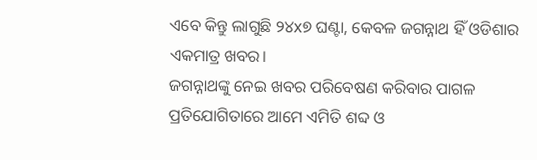ଏବେ କିନ୍ତୁ ଲାଗୁଛି ୨୪x୭ ଘଣ୍ଟା, କେବଳ ଜଗନ୍ନାଥ ହିଁ ଓଡିଶାର ଏକମାତ୍ର ଖବର।
ଜଗନ୍ନାଥଙ୍କୁ ନେଇ ଖବର ପରିବେଷଣ କରିବାର ପାଗଳ ପ୍ରତିଯୋଗିତାରେ ଆମେ ଏମିତି ଶବ୍ଦ ଓ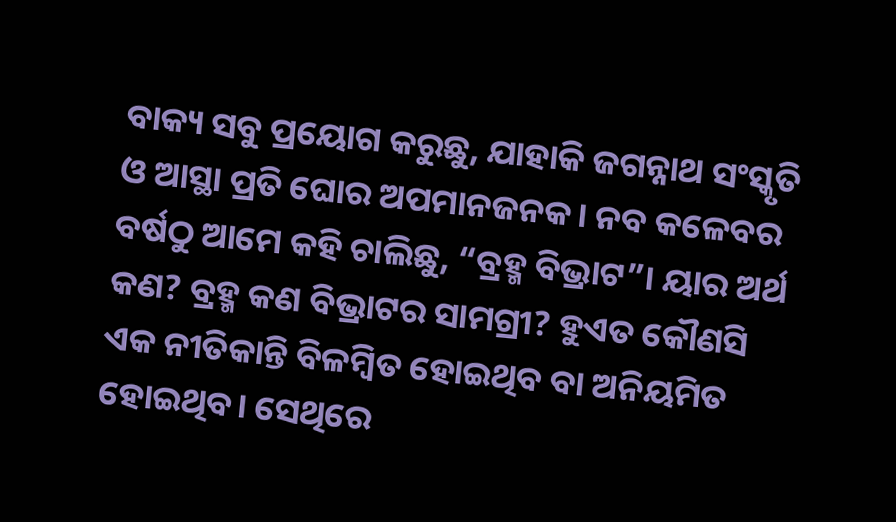ବାକ୍ୟ ସବୁ ପ୍ରୟୋଗ କରୁଛୁ, ଯାହାକି ଜଗନ୍ନାଥ ସଂସ୍କୃତି ଓ ଆସ୍ଥା ପ୍ରତି ଘୋର ଅପମାନଜନକ। ନବ କଳେବର ବର୍ଷଠୁ ଆମେ କହି ଚାଲିଛୁ, “ବ୍ରହ୍ମ ବିଭ୍ରାଟ”। ୟାର ଅର୍ଥ କଣ? ବ୍ରହ୍ମ କଣ ବିଭ୍ରାଟର ସାମଗ୍ରୀ? ହୁଏତ କୌଣସି ଏକ ନୀତିକାନ୍ତି ବିଳମ୍ବିତ ହୋଇଥିବ ବା ଅନିୟମିତ ହୋଇଥିବ। ସେଥିରେ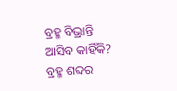ବ୍ରହ୍ମ ବିଭ୍ରାନ୍ତି ଆସିବ କାହିଁକି? ବ୍ରହ୍ମ ଶବ୍ଦର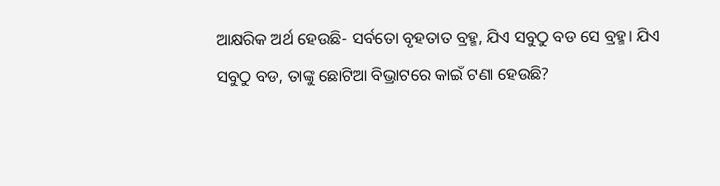ଆକ୍ଷରିକ ଅର୍ଥ ହେଉଛି- ସର୍ବତୋ ବୃହତାତ ବ୍ରହ୍ମ, ଯିଏ ସବୁଠୁ ବଡ ସେ ବ୍ରହ୍ମ। ଯିଏ ସବୁଠୁ ବଡ, ତାଙ୍କୁ ଛୋଟିଆ ବିଭ୍ରାଟରେ କାଇଁ ଟଣା ହେଉଛି?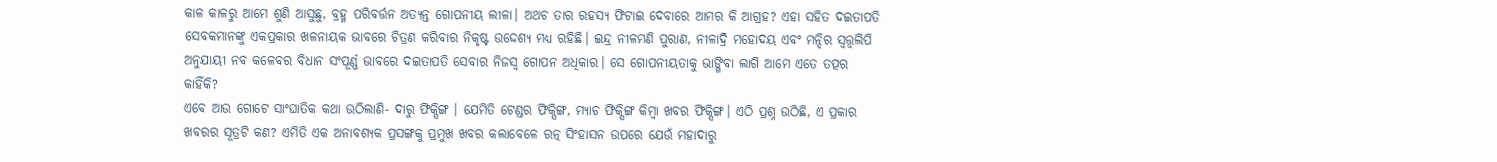କାଳ କାଳରୁ ଆମେ ଶୁଣି ଆସୁଛୁ, ବ୍ରହ୍ମ ପରିବର୍ତ୍ତନ ଅତ୍ୟନ୍ତ ଗୋପନୀୟ ଲୀଳା। ଅଥଚ ତାର ରହସ୍ୟ ଫିଟାଇ ଦେବାରେ ଆମର କି ଆଗ୍ରହ? ଏହା ସହିତ ଦଇତାପତି ସେବକମାନଙ୍କୁ ଏକପ୍ରକାର ଖଳନାୟକ ଭାବରେ ଚିତ୍ରଣ କରିବାର ନିକୃଷ୍ଟ ଉଦ୍ଦେଶ୍ୟ ମଧ୍ୟ ରହିଛି। ଇନ୍ଦ୍ର ନୀଳମଣି ପୁରାଣ, ନୀଳାଦ୍ରି ମହୋଦୟ ଏବଂ ମନ୍ଦିର ସ୍ଵତ୍ତ୍ଵଲିପି ଅନୁଯାୟୀ ନବ କଳେବର ବିଧାନ ସଂପୂର୍ଣ୍ଣ ଭାବରେ ଦଇତାପତି ସେବାର ନିଜସ୍ଵ ଗୋପନ ଅଧିକାର। ସେ ଗୋପନୀୟତାକୁ ଭାଙ୍ଗିବା ଲାଗି ଆମେ ଏତେ ତତ୍ପର କାହିଁକି?
ଏବେ ଆଉ ଗୋଟେ ସାଂଘାତିକ କଥା ଉଠିଲାଣି- ଦାରୁ ଫିକ୍ସିଙ୍ଗ । ଯେମିତି ଟେଣ୍ଡର ଫିକ୍ସିଙ୍ଗ, ମ୍ୟାଚ ଫିକ୍ସିଙ୍ଗ କିମ୍ବା ଖବର ଫିକ୍ସିଙ୍ଗ। ଏଠି ପ୍ରଶ୍ନ ଉଠିଛି, ଏ ପ୍ରକାର ଖବରର ସୂତ୍ରଟି କଣ? ଏମିତି ଏକ ଅନାବଶ୍ୟକ ପ୍ରସଙ୍ଗକୁ ପ୍ରମୁଖ ଖବର କଲାବେଳେ ରତ୍ନ ସିଂହାସନ ଉପରେ ଯେଉଁ ମହାଦାରୁ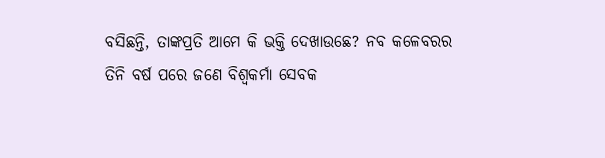ବସିଛନ୍ତି, ତାଙ୍କପ୍ରତି ଆମେ କି ଭକ୍ତି ଦେଖାଉଛେ? ନବ କଳେବରର ତିନି ବର୍ଷ ପରେ ଜଣେ ବିଶ୍ଵକର୍ମା ସେବକ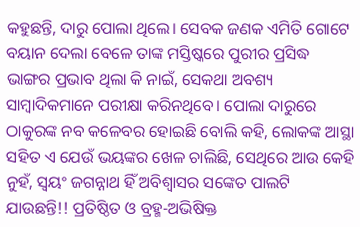କହୁଛନ୍ତି, ଦାରୁ ପୋଲା ଥିଲେ। ସେବକ ଜଣକ ଏମିତି ଗୋଟେ ବୟାନ ଦେଲା ବେଳେ ତାଙ୍କ ମସ୍ତିଷ୍କରେ ପୁରୀର ପ୍ରସିଦ୍ଧ ଭାଙ୍ଗର ପ୍ରଭାବ ଥିଲା କି ନାଇଁ, ସେକଥା ଅବଶ୍ୟ ସାମ୍ବାଦିକମାନେ ପରୀକ୍ଷା କରିନଥିବେ। ପୋଲା ଦାରୁରେ ଠାକୁରଙ୍କ ନବ କଳେବର ହୋଇଛି ବୋଲି କହି, ଲୋକଙ୍କ ଆସ୍ଥା ସହିତ ଏ ଯେଉଁ ଭୟଙ୍କର ଖେଳ ଚାଲିଛି, ସେଥିରେ ଆଉ କେହି ନୁହଁ, ସ୍ଵୟଂ ଜଗନ୍ନାଥ ହିଁ ଅବିଶ୍ବାସର ସଙ୍କେତ ପାଲଟି ଯାଉଛନ୍ତି!! ପ୍ରତିଷ୍ଠିତ ଓ ବ୍ରହ୍ମ-ଅଭିଷିକ୍ତ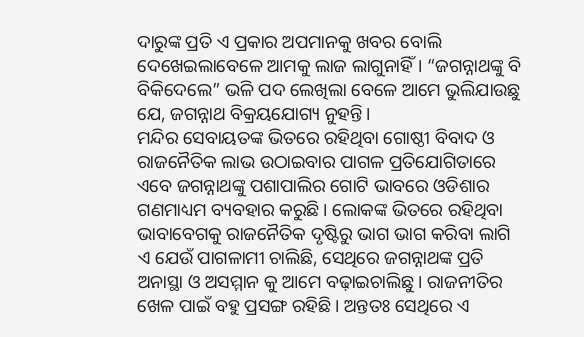ଦାରୁଙ୍କ ପ୍ରତି ଏ ପ୍ରକାର ଅପମାନକୁ ଖବର ବୋଲି ଦେଖେଇଲାବେଳେ ଆମକୁ ଲାଜ ଲାଗୁନାହିଁ। “ଜଗନ୍ନାଥଙ୍କୁ ବି ବିକିଦେଲେ” ଭଳି ପଦ ଲେଖିଲା ବେଳେ ଆମେ ଭୁଲିଯାଉଛୁ ଯେ, ଜଗନ୍ନାଥ ବିକ୍ରୟଯୋଗ୍ୟ ନୁହନ୍ତି।
ମନ୍ଦିର ସେବାୟତଙ୍କ ଭିତରେ ରହିଥିବା ଗୋଷ୍ଠୀ ବିବାଦ ଓ ରାଜନୈତିକ ଲାଭ ଉଠାଇବାର ପାଗଳ ପ୍ରତିଯୋଗିତାରେ ଏବେ ଜଗନ୍ନାଥଙ୍କୁ ପଶାପାଲିର ଗୋଟି ଭାବରେ ଓଡିଶାର ଗଣମାଧ୍ୟମ ବ୍ୟବହାର କରୁଛି। ଲୋକଙ୍କ ଭିତରେ ରହିଥିବା ଭାବାବେଗକୁ ରାଜନୈତିକ ଦୃଷ୍ଟିରୁ ଭାଗ ଭାଗ କରିବା ଲାଗି ଏ ଯେଉଁ ପାଗଳାମୀ ଚାଲିଛି, ସେଥିରେ ଜଗନ୍ନାଥଙ୍କ ପ୍ରତି ଅନାସ୍ଥା ଓ ଅସମ୍ମାନ କୁ ଆମେ ବଢ଼ାଇଚାଲିଛୁ। ରାଜନୀତିର ଖେଳ ପାଇଁ ବହୁ ପ୍ରସଙ୍ଗ ରହିଛି। ଅନ୍ତତଃ ସେଥିରେ ଏ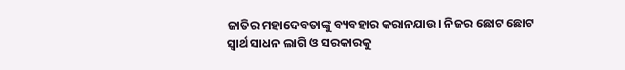ଜାତିର ମହାଦେବତାଙ୍କୁ ବ୍ୟବହାର କରାନଯାଉ। ନିଜର ଛୋଟ ଛୋଟ ସ୍ଵାର୍ଥ ସାଧନ ଲାଗି ଓ ସରକାରକୁ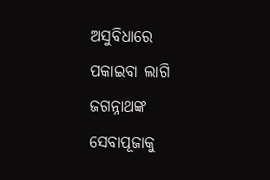ଅସୁବିଧାରେ ପକାଇବା ଲାଗି ଜଗନ୍ନାଥଙ୍କ ସେବାପୂଜାକୁ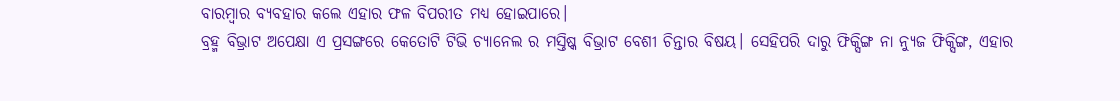ବାରମ୍ବାର ବ୍ୟବହାର କଲେ ଏହାର ଫଳ ବିପରୀତ ମଧ୍ୟ ହୋଇପାରେ।
ବ୍ରହ୍ମ ବିଭ୍ରାଟ ଅପେକ୍ଷା ଏ ପ୍ରସଙ୍ଗରେ କେତୋଟି ଟିଭି ଚ୍ୟାନେଲ ର ମସ୍ତିଷ୍କ ବିଭ୍ରାଟ ବେଶୀ ଚିନ୍ତାର ବିଷୟ। ସେହିପରି ଦାରୁ ଫିକ୍ସିଙ୍ଗ ନା ନ୍ୟୁଜ ଫିକ୍ସିଙ୍ଗ, ଏହାର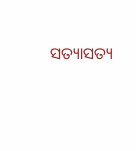ସତ୍ୟାସତ୍ୟ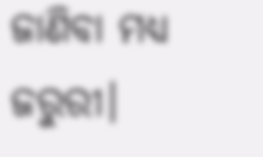ଜାଣିବା ମଧ୍ୟ ଜରୁରୀ।